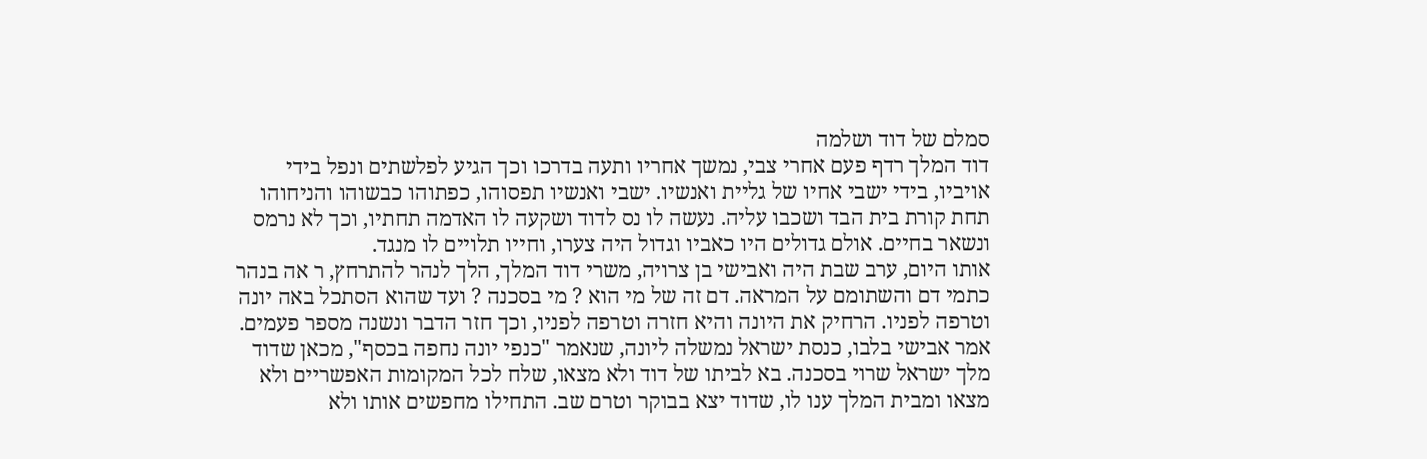סמלם של דוד ושלמה
דוד המלך רדף פעם אחרי צבי, נמשך אחריו ותעה בדרכו וכך הגיע לפלשתים ונפל בידי אויביו, בידי ישבי אחיו של גליית ואנשיו. ישבי ואנשיו תפסוהו, כפתוהו כבשוהו והניחוהו תחת קורת בית הבד ושכבו עליה. נעשה לו נס לדוד ושקעה לו האדמה תחתיו, וכך לא נרמס ונשאר בחיים. אולם גדולים היו כאביו וגדול היה צערו, וחייו תלויים לו מנגד.
אותו היום, ערב שבת היה ואבישי בן צרויה, משרי דוד המלך, הלך לנהר להתרחץ, ר אה בנהר כתמי דם והשתומם על המראה. דם זה של מי הוא ? מי בסכנה ? ועד שהוא הסתכל באה יונה וטרפה לפניו. הרחיק את היונה והיא חזרה וטרפה לפניו, וכך חזר הדבר ונשנה מספר פעמים. אמר אבישי בלבו, כנסת ישראל נמשלה ליונה, שנאמר "כנפי יונה נחפה בכסף", מכאן שדוד מלך ישראל שרוי בסכנה. בא לביתו של דוד ולא מצאו, שלח לכל המקומות האפשריים ולא מצאו ומבית המלך ענו לו, שדוד יצא בבוקר וטרם שב. התחילו מחפשים אותו ולא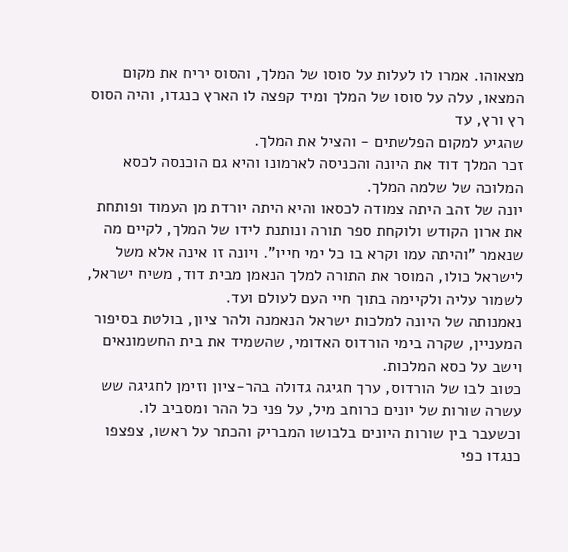מצאוהו. אמרו לו לעלות על סוסו של המלך, והסוס יריח את מקום המצאו, עלה על סוסו של המלך ומיד קפצה לו הארץ כנגדו, והיה הסוס רץ ורץ, עד
שהגיע למקום הפלשתים - והציל את המלך.
זכר המלך דוד את היונה והכניסה לארמונו והיא גם הוכנסה לכסא המלוכה של שלמה המלך.
יונה של זהב היתה צמודה לכסאו והיא היתה יורדת מן העמוד ופותחת את ארון הקודש ולוקחת ספר תורה ונותנת לידו של המלך, לקיים מה שנאמר "והיתה עמו וקרא בו כל ימי חייו". ויונה זו אינה אלא משל לישראל כולו, המוסר את התורה למלך הנאמן מבית דוד, משיח ישראל, לשמור עליה ולקיימה בתוך חיי העם לעולם ועד.
נאמנותה של היונה למלכות ישראל הנאמנה ולהר ציון, בולטת בסיפור המעניין, שקרה בימי הורדוס האדומי, שהשמיד את בית החשמונאים וישב על כסא המלכות.
כטוב לבו של הורדוס, ערך חגיגה גדולה בהר-ציון וזימן לחגיגה שש עשרה שורות של יונים כרוחב מיל, על פני כל ההר ומסביב לו. וכשעבר בין שורות היונים בלבושו המבריק והכתר על ראשו, צפצפו כנגדו כפי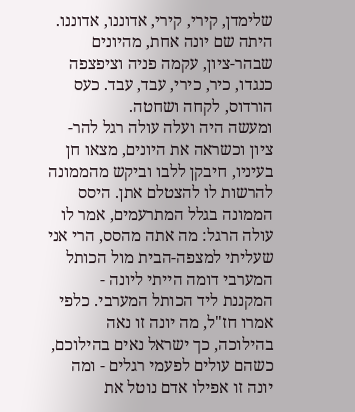שלימדן, קירי, קירי, אדוננו, אדוננו. היתה שם יונה אחת, מהיונים שבהר-ציון, עקמה פניה וציפצפה כנגדו, כיר, כירי, עבד, עבד. כעס הורדוס, לקחה ושחטה.
ומעשה היה ועלה עולה רגל להר-ציון וכשראה את היונים, מצאו חן בעיניו, חיבקן ללבו וביקש מהממונה להרשות לו להצטלם אתן. היסס הממונה בגלל המתרעמים, אמר לו עולה הרגל: מה אתה מהסס, הרי אני שעליתי למצפה-הבית מול הכותל המערבי דומה הייתי ליונה - המקננת ליד הכותל המערבי. כלפי אמרו חז"ל, מה יונה זו נאה בהילוכה, כך ישראל נאים בהילוכם, כשהם עולים לפעמי רגלים - ומה יונה זו אפילו אדם נוטל את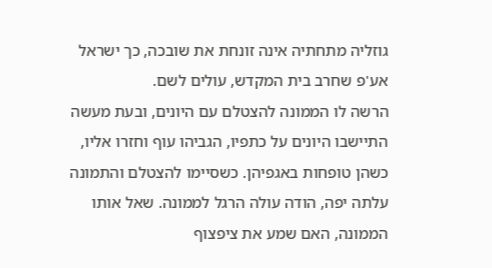גוזליה מתחתיה אינה זונחת את שובכה, כך ישראל אע'פ שחרב בית המקדש, עולים לשם.
הרשה לו הממונה להצטלם עם היונים, ובעת מעשה התיישבו היונים על כתפיו, הגביהו עוף וחזרו אליו, כשהן טופחות באגפיהן. כשסיימו להצטלם והתמונה עלתה יפה, הודה עולה הרגל לממונה. שאל אותו הממונה, האם שמע את ציפצוף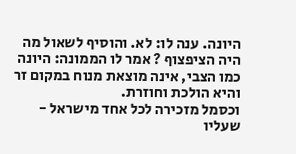היונה. ענה לו: לא. והוסיף לשאול מה היה הציפצוף ? אמר לו הממונה: היונה כמו הצבי, אינה מוצאת מנוח במקום זר והיא הולכת וחוזרת.
וכסמל מזכירה לכל אחד מישראל - שעליו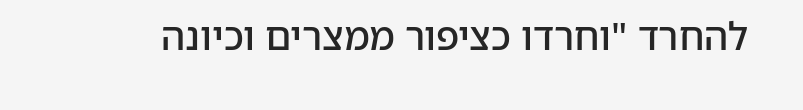להחרד "וחרדו כציפור ממצרים וכיונה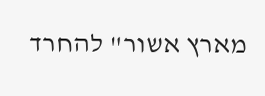מארץ אשור" להחרד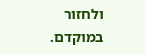ולחזור במוקדם.